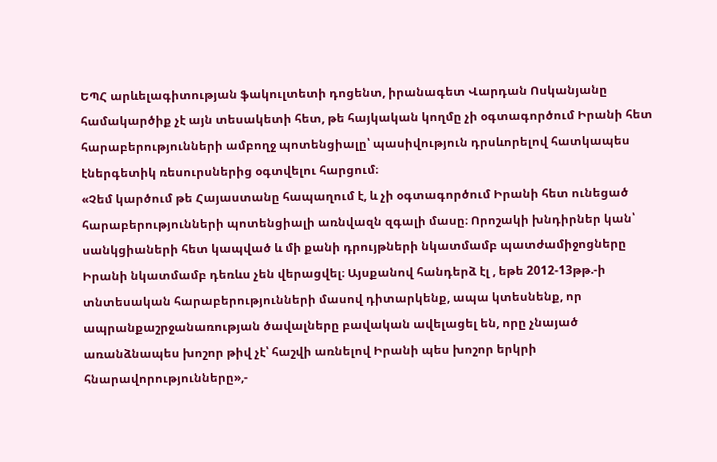ԵՊՀ արևելագիտության ֆակուլտետի դոցենտ, իրանագետ Վարդան Ոսկանյանը համակարծիք չէ այն տեսակետի հետ, թե հայկական կողմը չի օգտագործում Իրանի հետ հարաբերությունների ամբողջ պոտենցիալը՝ պասիվություն դրսևորելով հատկապես էներգետիկ ռեսուրսներից օգտվելու հարցում։
«Չեմ կարծում թե Հայաստանը հապաղում է, և չի օգտագործում Իրանի հետ ունեցած հարաբերությունների պոտենցիալի առնվազն զգալի մասը։ Որոշակի խնդիրներ կան՝ սանկցիաների հետ կապված և մի քանի դրույթների նկատմամբ պատժամիջոցները Իրանի նկատմամբ դեռևս չեն վերացվել։ Այսքանով հանդերձ էլ , եթե 2012-13թթ.-ի տնտեսական հարաբերությունների մասով դիտարկենք, ապա կտեսնենք, որ ապրանքաշրջանառության ծավալները բավական ավելացել են, որը չնայած առանձնապես խոշոր թիվ չէ՝ հաշվի առնելով Իրանի պես խոշոր երկրի հնարավորությունները»,-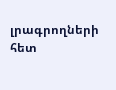լրագրողների հետ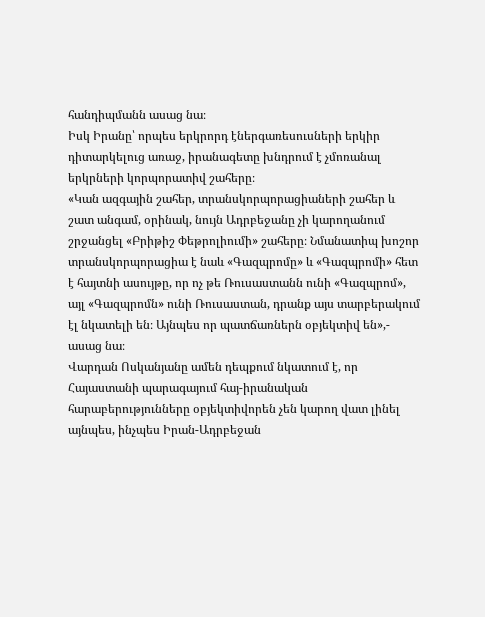հանդիպմանն ասաց նա։
Իսկ Իրանը՝ որպես երկրորդ էներգառեսուսների երկիր դիտարկելուց առաջ, իրանագետը խնդրում է չմոռանալ երկրների կորպորատիվ շահերը։
«Կան ազգային շահեր, տրանսկորպորացիաների շահեր և շատ անգամ, օրինակ, նույն Ադրբեջանը չի կարողանում շրջանցել «Բրիթիշ Փեթրոլիումի» շահերը։ Նմանատիպ խոշոր տրանսկորպորացիա է նաև «Գազպրոմը» և «Գազպրոմի» հետ է հայտնի ասույթը, որ ոչ թե Ռուսաստանն ունի «Գազպրոմ», այլ «Գազպրոմն» ունի Ռուսաստան, դրանք այս տարբերակում էլ նկատելի են։ Այնպես որ պատճառներն օբյեկտիվ են»,- ասաց նա։
Վարդան Ոսկանյանը ամեն դեպքում նկատում է, որ Հայաստանի պարագայում հայ-իրանական հարաբերությունները օբյեկտիվորեն չեն կարող վատ լինել այնպես, ինչպես Իրան-Ադրբեջան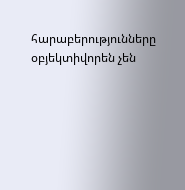հարաբերությունները օբյեկտիվորեն չեն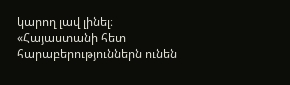կարող լավ լինել։ «Հայաստանի հետ հարաբերություններն ունեն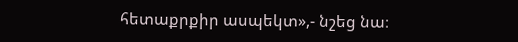հետաքրքիր ասպեկտ»,- նշեց նա։